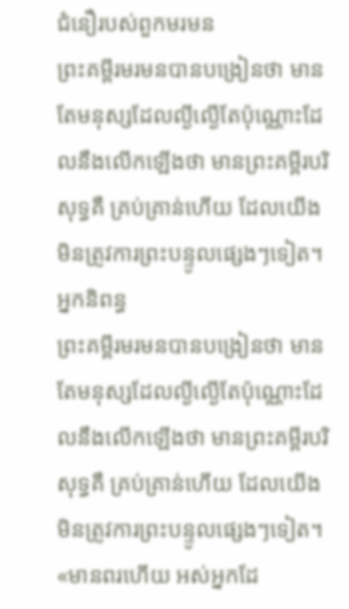ជំនឿរបស់ពួកមរមន
ព្រះគម្ពីរមរមនបានបង្រៀនថា មានតែមនុស្សដែលល្ងីល្ងើតែប៉ុណ្ណោះដែលនឹងលើកឡើងថា មានព្រះគម្ពីរបរិសុទ្ធគឺ គ្រប់គ្រាន់ហើយ ដែលយើងមិនត្រូវការព្រះបន្ទូលផ្សេងៗទៀត។
អ្នកនិពន្ធ
ព្រះគម្ពីរមរមនបានបង្រៀនថា មានតែមនុស្សដែលល្ងីល្ងើតែប៉ុណ្ណោះដែលនឹងលើកឡើងថា មានព្រះគម្ពីរបរិសុទ្ធគឺ គ្រប់គ្រាន់ហើយ ដែលយើងមិនត្រូវការព្រះបន្ទូលផ្សេងៗទៀត។
«មានពរហើយ អស់អ្នកដែ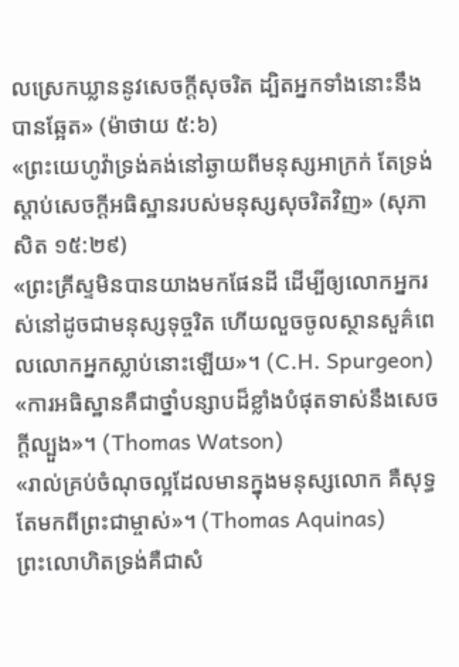លស្រេកឃ្លាននូវសេចក្ដីសុចរិត ដ្បិតអ្នកទាំងនោះនឹងបានឆ្អែត» (ម៉ាថាយ ៥:៦)
«ព្រះយេហូវ៉ាទ្រង់គង់នៅឆ្ងាយពីមនុស្សអាក្រក់ តែទ្រង់ស្ដាប់សេចក្ដីអធិស្ឋានរបស់មនុស្សសុចរិតវិញ» (សុភាសិត ១៥:២៩)
«ព្រះគ្រីស្ទមិនបានយាងមកផែនដី ដើម្បីឲ្យលោកអ្នករស់នៅដូចជាមនុស្សទុច្ចរិត ហើយលួចចូលស្ថានសួគ៌ពេលលោកអ្នកស្លាប់នោះឡើយ»។ (C.H. Spurgeon)
«ការអធិស្ឋានគឺជាថ្នាំបន្សាបដ៏ខ្លាំងបំផុតទាស់នឹងសេចក្ដីល្បួង»។ (Thomas Watson)
«រាល់គ្រប់ចំណុចល្អដែលមានក្នុងមនុស្សលោក គឺសុទ្ធតែមកពីព្រះជាម្ចាស់»។ (Thomas Aquinas)
ព្រះលោហិតទ្រង់គឺជាសំ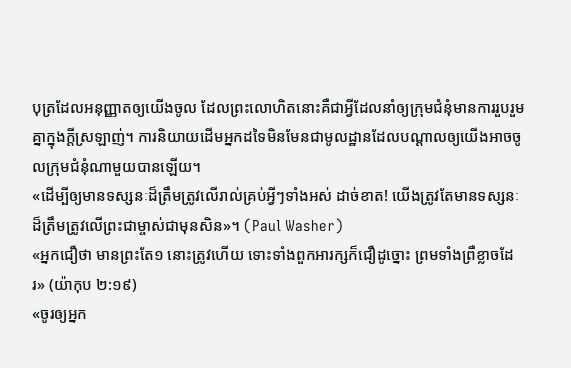បុត្រដែលអនុញ្ញាតឲ្យយើងចូល ដែលព្រះលោហិតនោះគឺជាអ្វីដែលនាំឲ្យក្រុមជំនុំមានការរួបរួមគ្នាក្នុងក្ដីស្រឡាញ់។ ការនិយាយដើមអ្នកដទៃមិនមែនជាមូលដ្ឋានដែលបណ្ដាលឲ្យយើងអាចចូលក្រុមជំនុំណាមួយបានឡើយ។
«ដើម្បីឲ្យមានទស្សនៈដ៏ត្រឹមត្រូវលើរាល់គ្រប់អ្វីៗទាំងអស់ ដាច់ខាត! យើងត្រូវតែមានទស្សនៈដ៏ត្រឹមត្រូវលើព្រះជាម្ចាស់ជាមុនសិន»។ (Paul Washer)
«អ្នកជឿថា មានព្រះតែ១ នោះត្រូវហើយ ទោះទាំងពួកអារក្សក៏ជឿដូច្នោះ ព្រមទាំងព្រឺខ្លាចដែរ» (យ៉ាកុប ២:១៩)
«ចូរឲ្យអ្នក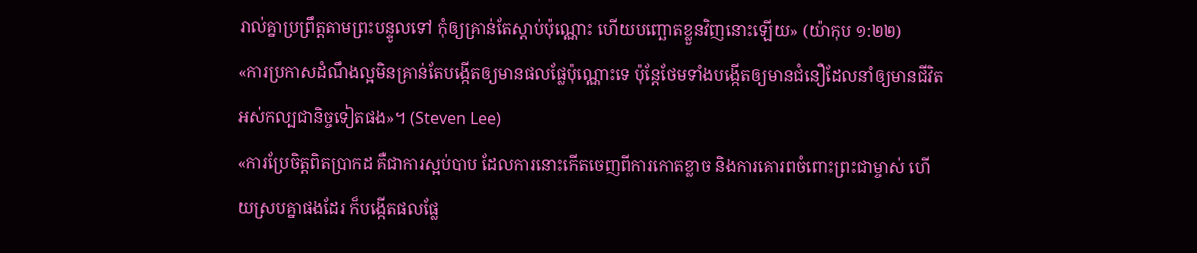រាល់គ្នាប្រព្រឹត្តតាមព្រះបន្ទូលទៅ កុំឲ្យគ្រាន់តែស្ដាប់ប៉ុណ្ណោះ ហើយបញ្ឆោតខ្លួនវិញនោះឡើយ» (យ៉ាកុប ១:២២)
«ការប្រកាសដំណឹងល្អមិនគ្រាន់តែបង្កើតឲ្យមានផលផ្លែប៉ុណ្ណោះទេ ប៉ុន្តែថែមទាំងបង្កើតឲ្យមានជំនឿដែលនាំឲ្យមានជីវិតអស់កល្បជានិច្ចទៀតផង»។ (Steven Lee)
«ការប្រែចិត្តពិតប្រាកដ គឺជាការស្អប់បាប ដែលការនោះកើតចេញពីការកោតខ្លាច និងការគោរពចំពោះព្រះជាម្ចាស់ ហើយស្របគ្នាផងដែរ ក៏បង្កើតផលផ្លែ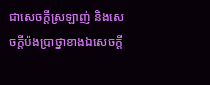ជាសេចក្ដីស្រឡាញ់ និងសេចក្តីប៉ងប្រាថ្នាខាងឯសេចក្ដី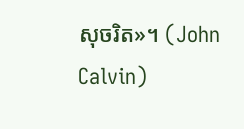សុចរិត»។ (John Calvin)